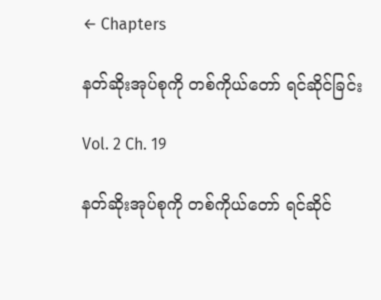← Chapters

နတ်ဆိုးအုပ်စုကို တစ်ကိုယ်တော် ရင်ဆိုင်ခြင်း

Vol. 2 Ch. 19

နတ်ဆိုးအုပ်စုကို တစ်ကိုယ်တော် ရင်ဆိုင်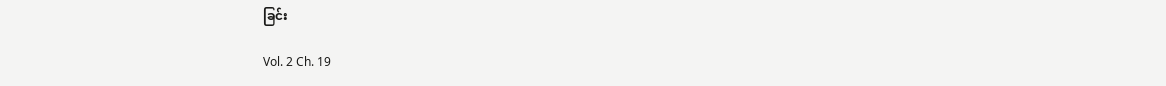ခြင်း

Vol. 2 Ch. 19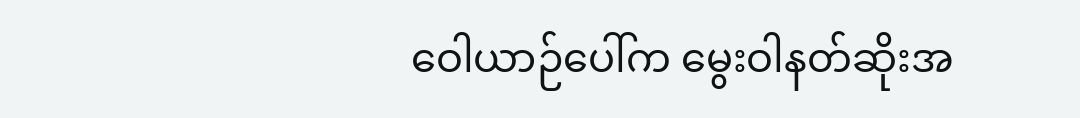ဝေါယာဉ်ပေါ်က မွေးဝါနတ်ဆိုးအ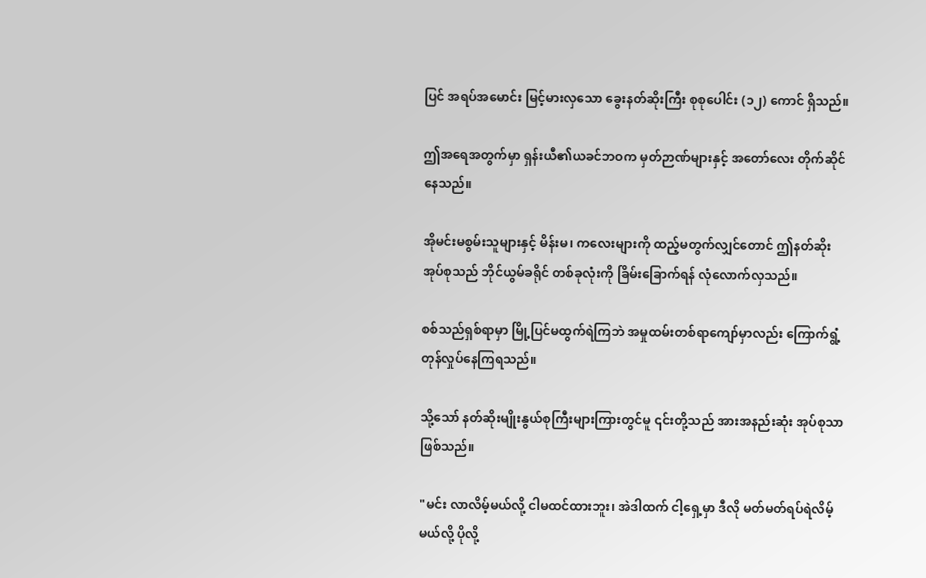ပြင် အရပ်အမောင်း မြင့်မားလှသော ခွေးနတ်ဆိုးကြီး စုစုပေါင်း (၁၂) ကောင် ရှိသည်။

ဤအရေအတွက်မှာ ရှန်းယီ၏ယခင်ဘဝက မှတ်ဉာဏ်များနှင့် အတော်လေး တိုက်ဆိုင်နေသည်။

အိုမင်းမစွမ်းသူများနှင့် မိန်းမ၊ ကလေးများကို ထည့်မတွက်လျှင်တောင် ဤနတ်ဆိုးအုပ်စုသည် ဘိုင်ယွမ်ခရိုင် တစ်ခုလုံးကို ခြိမ်းခြောက်ရန် လုံလောက်လှသည်။

စစ်သည်ရှစ်ရာမှာ မြို့ပြင်မထွက်ရဲကြဘဲ အမှုထမ်းတစ်ရာကျော်မှာလည်း ကြောက်ရွံ့တုန်လှုပ်နေကြရသည်။

သို့သော် နတ်ဆိုးမျိုးနွယ်စုကြီးများကြားတွင်မူ ၎င်းတို့သည် အားအနည်းဆုံး အုပ်စုသာ ဖြစ်သည်။

"မင်း လာလိမ့်မယ်လို့ ငါမထင်ထားဘူး၊ အဲဒါထက် ငါ့ရှေ့မှာ ဒီလို မတ်မတ်ရပ်ရဲလိမ့်မယ်လို့ ပိုလို့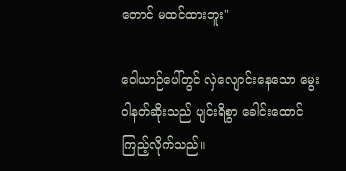တောင် မထင်ထားဘူး"

ဝေါယာဉ်ပေါ်တွင် လှဲလျောင်းနေသော မွေးဝါနတ်ဆိုးသည် ပျင်းရိစွာ ခေါင်းထောင်ကြည့်လိုက်သည်။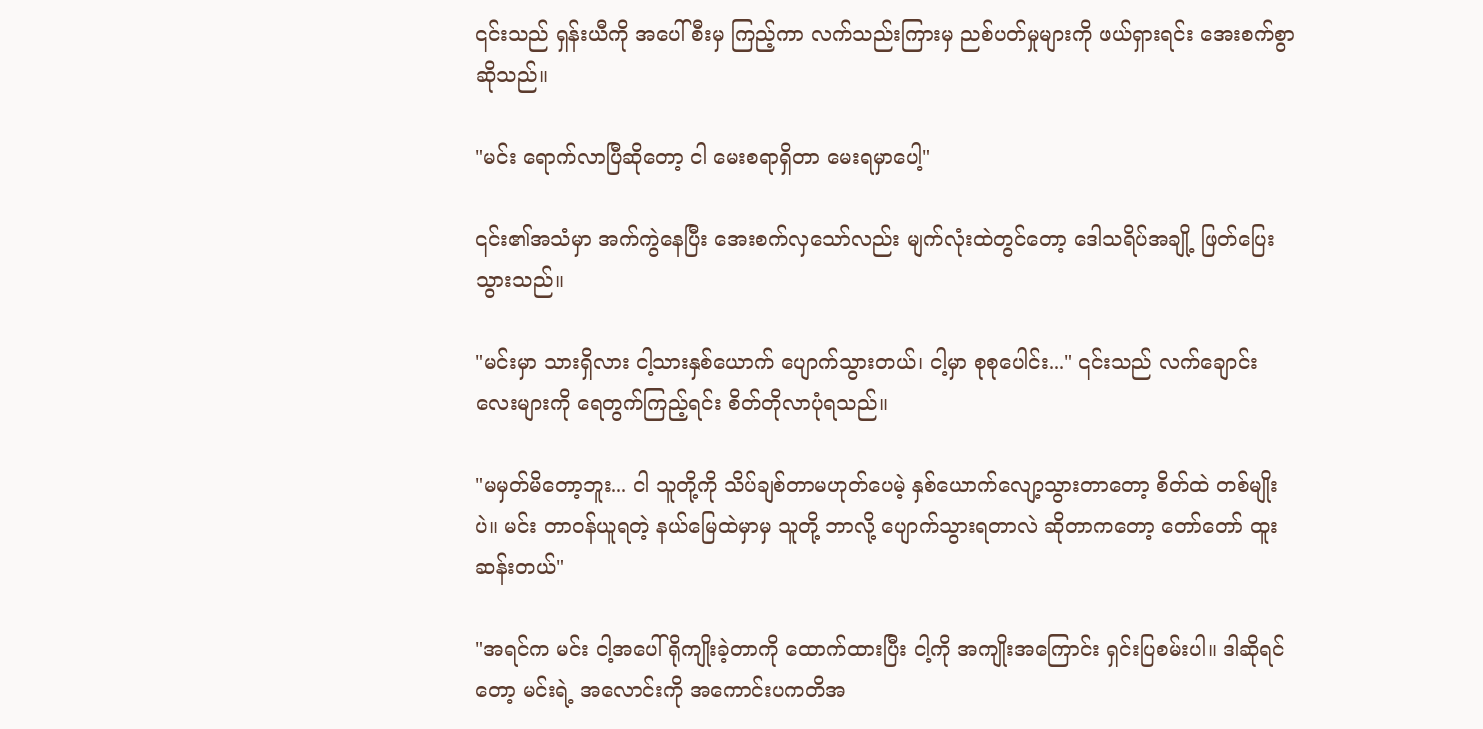၎င်းသည် ရှန်းယီကို အပေါ်စီးမှ ကြည့်ကာ လက်သည်းကြားမှ ညစ်ပတ်မှုများကို ဖယ်ရှားရင်း အေးစက်စွာ ဆိုသည်။

"မင်း ရောက်လာပြီဆိုတော့ ငါ မေးစရာရှိတာ မေးရမှာပေါ့"

၎င်း၏အသံမှာ အက်ကွဲနေပြီး အေးစက်လှသော်လည်း မျက်လုံးထဲတွင်တော့ ဒေါသရိပ်အချို့ ဖြတ်ပြေးသွားသည်။

"မင်းမှာ သားရှိလား ငါ့သားနှစ်ယောက် ပျောက်သွားတယ်၊ ငါ့မှာ စုစုပေါင်း..." ၎င်းသည် လက်ချောင်းလေးများကို ရေတွက်ကြည့်ရင်း စိတ်တိုလာပုံရသည်။

"မမှတ်မိတော့ဘူး... ငါ သူတို့ကို သိပ်ချစ်တာမဟုတ်ပေမဲ့ နှစ်ယောက်လျော့သွားတာတော့ စိတ်ထဲ တစ်မျိုးပဲ။ မင်း တာဝန်ယူရတဲ့ နယ်မြေထဲမှာမှ သူတို့ ဘာလို့ ပျောက်သွားရတာလဲ ဆိုတာကတော့ တော်တော် ထူးဆန်းတယ်"

"အရင်က မင်း ငါ့အပေါ် ရိုကျိုးခဲ့တာကို ထောက်ထားပြီး ငါ့ကို အကျိုးအကြောင်း ရှင်းပြစမ်းပါ။ ဒါဆိုရင်တော့ မင်းရဲ့ အလောင်းကို အကောင်းပကတိအ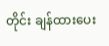တိုင်း ချန်ထားပေး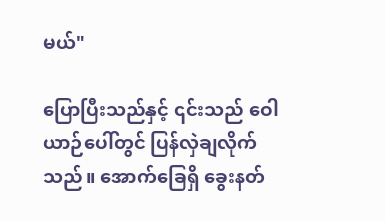မယ်"

ပြောပြီးသည်နှင့် ၎င်းသည် ဝေါယာဉ်ပေါ်တွင် ပြန်လှဲချလိုက်သည်။ အောက်ခြေရှိ ခွေးနတ်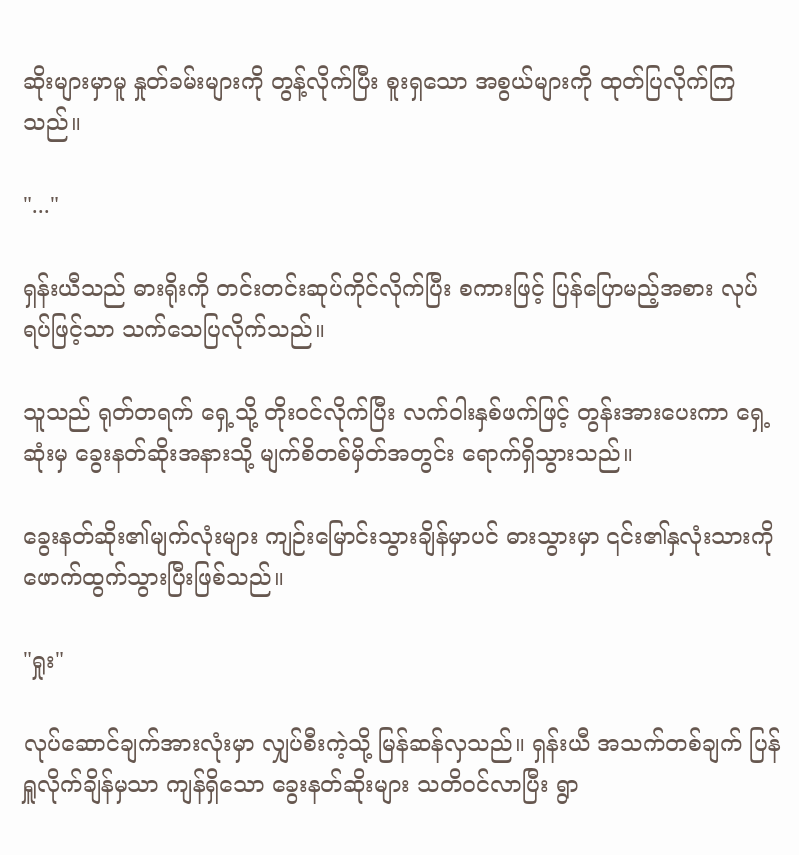ဆိုးများမှာမူ နှုတ်ခမ်းများကို တွန့်လိုက်ပြီး စူးရှသော အစွယ်များကို ထုတ်ပြလိုက်ကြသည်။

"..."

ရှန်းယီသည် ဓားရိုးကို တင်းတင်းဆုပ်ကိုင်လိုက်ပြီး စကားဖြင့် ပြန်ပြောမည့်အစား လုပ်ရပ်ဖြင့်သာ သက်သေပြလိုက်သည်။

သူသည် ရုတ်တရက် ရှေ့သို့ တိုးဝင်လိုက်ပြီး လက်ဝါးနှစ်ဖက်ဖြင့် တွန်းအားပေးကာ ရှေ့ဆုံးမှ ခွေးနတ်ဆိုးအနားသို့ မျက်စိတစ်မှိတ်အတွင်း ရောက်ရှိသွားသည်။

ခွေးနတ်ဆိုး၏မျက်လုံးများ ကျဉ်းမြောင်းသွားချိန်မှာပင် ဓားသွားမှာ ၎င်း၏နှလုံးသားကို ဖောက်ထွက်သွားပြီးဖြစ်သည်။

"ရှုး"

လုပ်ဆောင်ချက်အားလုံးမှာ လျှပ်စီးကဲ့သို့ မြန်ဆန်လှသည်။ ရှန်းယီ အသက်တစ်ချက် ပြန်ရှူလိုက်ချိန်မှသာ ကျန်ရှိသော ခွေးနတ်ဆိုးများ သတိဝင်လာပြီး ရွာ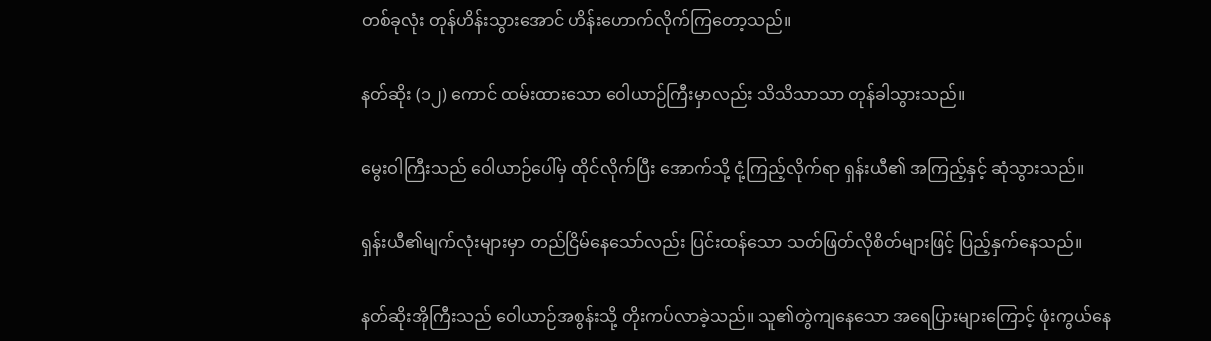တစ်ခုလုံး တုန်ဟိန်းသွားအောင် ဟိန်းဟောက်လိုက်ကြတော့သည်။

နတ်ဆိုး (၁၂) ကောင် ထမ်းထားသော ဝေါယာဉ်ကြီးမှာလည်း သိသိသာသာ တုန်ခါသွားသည်။

မွေးဝါကြီးသည် ဝေါယာဉ်ပေါ်မှ ထိုင်လိုက်ပြီး အောက်သို့ ငုံ့ကြည့်လိုက်ရာ ရှန်းယီ၏ အကြည့်နှင့် ဆုံသွားသည်။

ရှန်းယီ၏မျက်လုံးများမှာ တည်ငြိမ်နေသော်လည်း ပြင်းထန်သော သတ်ဖြတ်လိုစိတ်များဖြင့် ပြည့်နှက်နေသည်။

နတ်ဆိုးအိုကြီးသည် ဝေါယာဉ်အစွန်းသို့ တိုးကပ်လာခဲ့သည်။ သူ၏တွဲကျနေသော အရေပြားများကြောင့် ဖုံးကွယ်နေ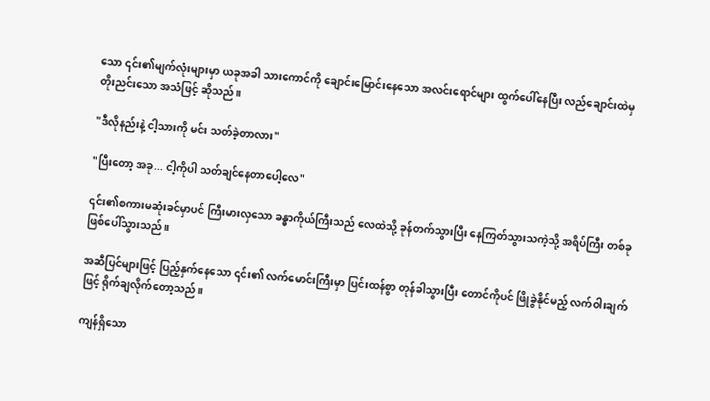သော ၎င်း၏မျက်လုံးများမှာ ယခုအခါ သားကောင်ကို ချောင်းမြောင်းနေသော အလင်းရောင်များ ထွက်ပေါ်နေပြီး လည်ချောင်းထဲမှ တိုးညင်းသော အသံဖြင့် ဆိုသည်။

"ဒီလိုနည်းနဲ့ ငါ့သားကို မင်း သတ်ခဲ့တာလား"

"ပြီးတော့ အခု... ငါ့ကိုပါ သတ်ချင်နေတာပေါ့လေ"

၎င်း၏စကားမဆုံးခင်မှာပင် ကြီးမားလှသော ခန္ဓာကိုယ်ကြီးသည် လေထဲသို့ ခုန်တက်သွားပြီး နေကြတ်သွားသကဲ့သို့ အရိပ်ကြီး တစ်ခု ဖြစ်ပေါ်သွားသည်။

အဆီပြင်များဖြင့် ပြည့်နှက်နေသော ၎င်း၏ လက်မောင်းကြီးမှာ ပြင်းထန်စွာ တုန်ခါသွားပြီး တောင်ကိုပင် ဖြိုခွဲနိုင်မည့် လက်ဝါးချက်ဖြင့် ရိုက်ချလိုက်တော့သည်။

ကျန်ရှိသော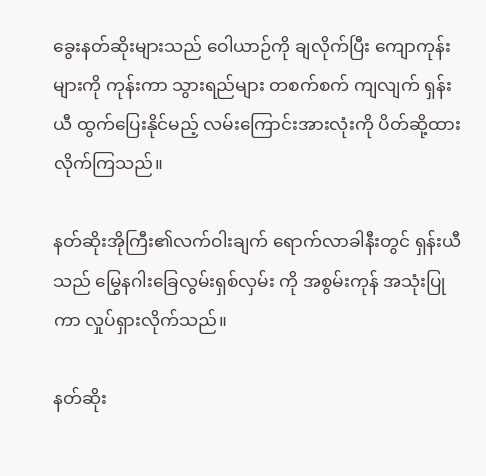ခွေးနတ်ဆိုးများသည် ဝေါယာဉ်ကို ချလိုက်ပြီး ကျောကုန်းများကို ကုန်းကာ သွားရည်များ တစက်စက် ကျလျက် ရှန်းယီ ထွက်ပြေးနိုင်မည့် လမ်းကြောင်းအားလုံးကို ပိတ်ဆို့ထားလိုက်ကြသည်။

နတ်ဆိုးအိုကြီး၏လက်ဝါးချက် ရောက်လာခါနီးတွင် ရှန်းယီသည် မြွေနဂါးခြေလွမ်းရှစ်လှမ်း ကို အစွမ်းကုန် အသုံးပြုကာ လှုပ်ရှားလိုက်သည်။

နတ်ဆိုး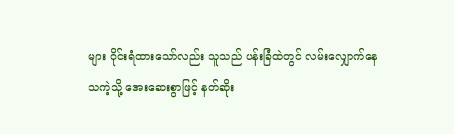များ ဝိုင်းရံထားသော်လည်း သူသည် ပန်းခြံထဲတွင် လမ်းလျှောက်နေသကဲ့သို့ အေးဆေးစွာဖြင့် နတ်ဆိုး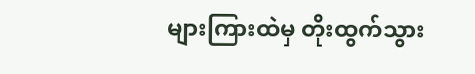များကြားထဲမှ တိုးထွက်သွား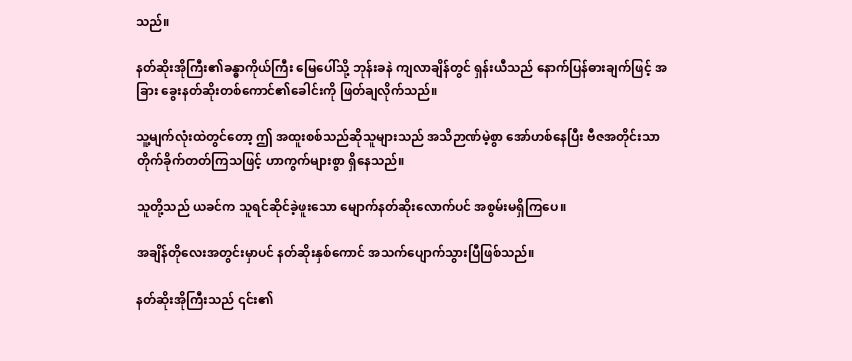သည်။

နတ်ဆိုးအိုကြီး၏ခန္ဓာကိုယ်ကြီး မြေပေါ်သို့ ဘုန်းခနဲ ကျလာချိန်တွင် ရှန်းယီသည် နောက်ပြန်ဓားချက်ဖြင့် အခြား ခွေးနတ်ဆိုးတစ်ကောင်၏ခေါင်းကို ဖြတ်ချလိုက်သည်။

သူ့မျက်လုံးထဲတွင်တော့ ဤ အထူးစစ်သည်ဆိုသူများသည် အသိဉာဏ်မဲ့စွာ အော်ဟစ်နေပြီး ဗီဇအတိုင်းသာ တိုက်ခိုက်တတ်ကြသဖြင့် ဟာကွက်များစွာ ရှိနေသည်။

သူတို့သည် ယခင်က သူရင်ဆိုင်ခဲ့ဖူးသော မျောက်နတ်ဆိုးလောက်ပင် အစွမ်းမရှိကြပေ။

အချိန်တိုလေးအတွင်းမှာပင် နတ်ဆိုးနှစ်ကောင် အသက်ပျောက်သွားပြီဖြစ်သည်။

နတ်ဆိုးအိုကြီးသည် ၎င်း၏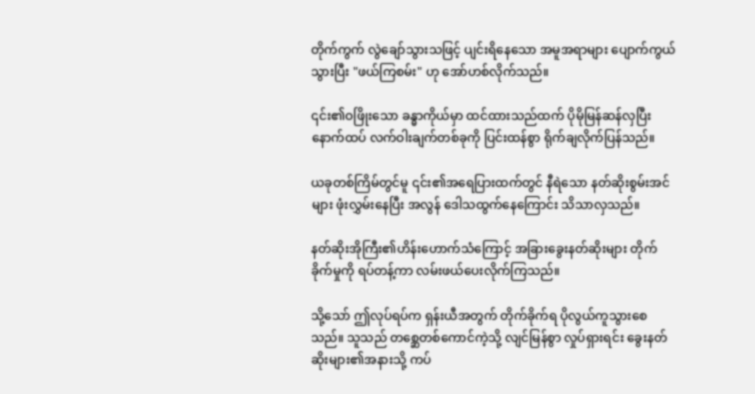တိုက်ကွက် လွဲချော်သွားသဖြင့် ပျင်းရိနေသော အမူအရာများ ပျောက်ကွယ်သွားပြီး "ဖယ်ကြစမ်း" ဟု အော်ဟစ်လိုက်သည်။

၎င်း၏ဝဖြိုးသော ခန္ဓာကိုယ်မှာ ထင်ထားသည်ထက် ပိုမိုမြန်ဆန်လှပြီး နောက်ထပ် လက်ဝါးချက်တစ်ခုကို ပြင်းထန်စွာ ရိုက်ချလိုက်ပြန်သည်။

ယခုတစ်ကြိမ်တွင်မူ ၎င်း၏အရေပြားထက်တွင် နီရဲသော နတ်ဆိုးစွမ်းအင် များ ဖုံးလွှမ်းနေပြီး အလွန် ဒေါသထွက်နေကြောင်း သိသာလှသည်။

နတ်ဆိုးအိုကြီး၏ဟိန်းဟောက်သံကြောင့် အခြားခွေးနတ်ဆိုးများ တိုက်ခိုက်မှုကို ရပ်တန့်ကာ လမ်းဖယ်ပေးလိုက်ကြသည်။

သို့သော် ဤလုပ်ရပ်က ရှန်းယီအတွက် တိုက်ခိုက်ရ ပိုလွယ်ကူသွားစေသည်။ သူသည် တစ္ဆေတစ်ကောင်ကဲ့သို့ လျင်မြန်စွာ လှုပ်ရှားရင်း ခွေးနတ်ဆိုးများ၏အနားသို့ ကပ်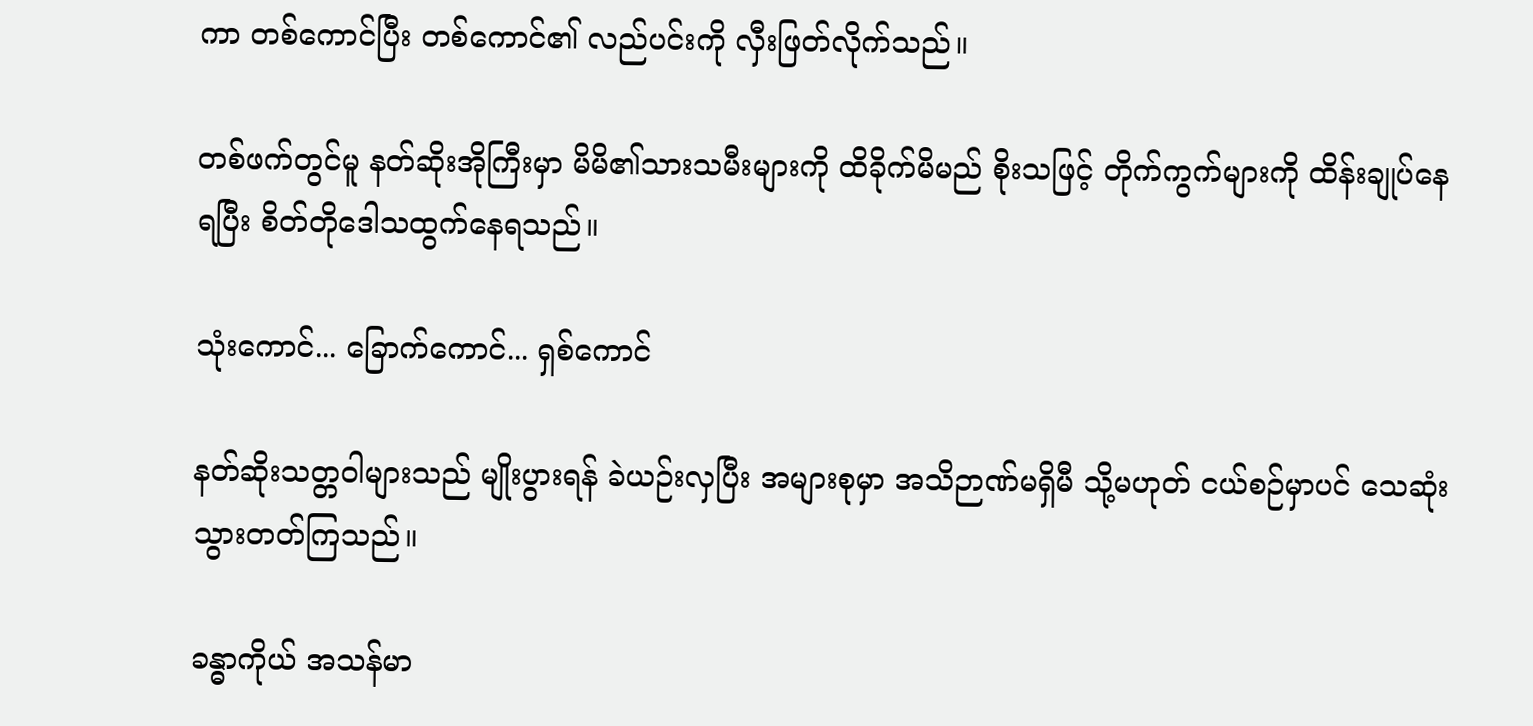ကာ တစ်ကောင်ပြီး တစ်ကောင်၏ လည်ပင်းကို လှီးဖြတ်လိုက်သည်။

တစ်ဖက်တွင်မူ နတ်ဆိုးအိုကြီးမှာ မိမိ၏သားသမီးများကို ထိခိုက်မိမည် စိုးသဖြင့် တိုက်ကွက်များကို ထိန်းချုပ်နေရပြီး စိတ်တိုဒေါသထွက်နေရသည်။

သုံးကောင်... ခြောက်ကောင်... ရှစ်ကောင်

နတ်ဆိုးသတ္တဝါများသည် မျိုးပွားရန် ခဲယဉ်းလှပြီး အများစုမှာ အသိဉာဏ်မရှိမီ သို့မဟုတ် ငယ်စဉ်မှာပင် သေဆုံးသွားတတ်ကြသည်။

ခန္ဓာကိုယ် အသန်မာ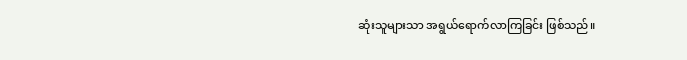ဆုံးသူများသာ အရွယ်ရောက်လာကြခြင်း ဖြစ်သည်။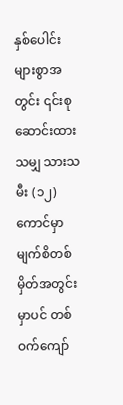နှစ်ပေါင်းများစွာအတွင်း ၎င်းစုဆောင်းထားသမျှ သားသမီး (၁၂) ကောင်မှာ မျက်စိတစ်မှိတ်အတွင်းမှာပင် တစ်ဝက်ကျော်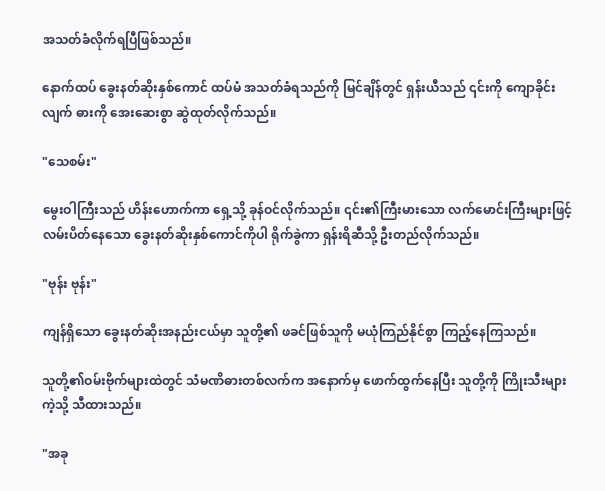အသတ်ခံလိုက်ရပြီဖြစ်သည်။

နောက်ထပ် ခွေးနတ်ဆိုးနှစ်ကောင် ထပ်မံ အသတ်ခံရသည်ကို မြင်ချိန်တွင် ရှန်းယီသည် ၎င်းကို ကျောခိုင်းလျက် ဓားကို အေးဆေးစွာ ဆွဲထုတ်လိုက်သည်။

"သေစမ်း"

မွေးဝါကြီးသည် ဟိန်းဟောက်ကာ ရှေ့သို့ ခုန်ဝင်လိုက်သည်။ ၎င်း၏ကြီးမားသော လက်မောင်းကြီးများဖြင့် လမ်းပိတ်နေသော ခွေးနတ်ဆိုးနှစ်ကောင်ကိုပါ ရိုက်ခွဲကာ ရှန်းရိဆီသို့ ဦးတည်လိုက်သည်။

"ဗုန်း ဗုန်း"

ကျန်ရှိသော ခွေးနတ်ဆိုးအနည်းငယ်မှာ သူတို့၏ ဖခင်ဖြစ်သူကို မယုံကြည်နိုင်စွာ ကြည့်နေကြသည်။

သူတို့၏ဝမ်းဗိုက်များထဲတွင် သံမဏိဓားတစ်လက်က အနောက်မှ ဖောက်ထွက်နေပြီး သူတို့ကို ကြိုးသီးများကဲ့သို့ သီထားသည်။

"အခု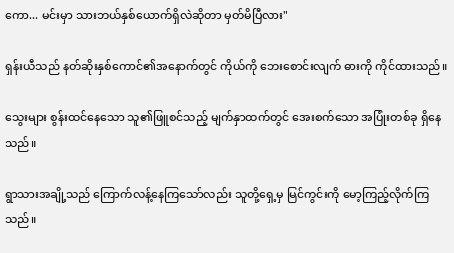ကော... မင်းမှာ သားဘယ်နှစ်ယောက်ရှိလဲဆိုတာ မှတ်မိပြီလား"

ရှန်းယီသည် နတ်ဆိုးနှစ်ကောင်၏အနောက်တွင် ကိုယ်ကို ဘေးစောင်းလျက် ဓားကို ကိုင်ထားသည်။

သွေးများ စွန်းထင်နေသော သူ၏ဖြူစင်သည့် မျက်နှာထက်တွင် အေးစက်သော အပြုံးတစ်ခု ရှိနေသည်။

ရွာသားအချို့သည် ကြောက်လန့်နေကြသော်လည်း သူတို့ရှေ့မှ မြင်ကွင်းကို မော့ကြည့်လိုက်ကြသည်။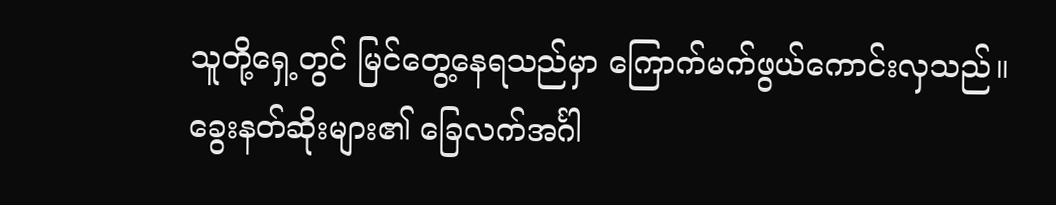သူတို့ရှေ့တွင် မြင်တွေ့နေရသည်မှာ ကြောက်မက်ဖွယ်ကောင်းလှသည်။ ခွေးနတ်ဆိုးများ၏ ခြေလက်အင်္ဂါ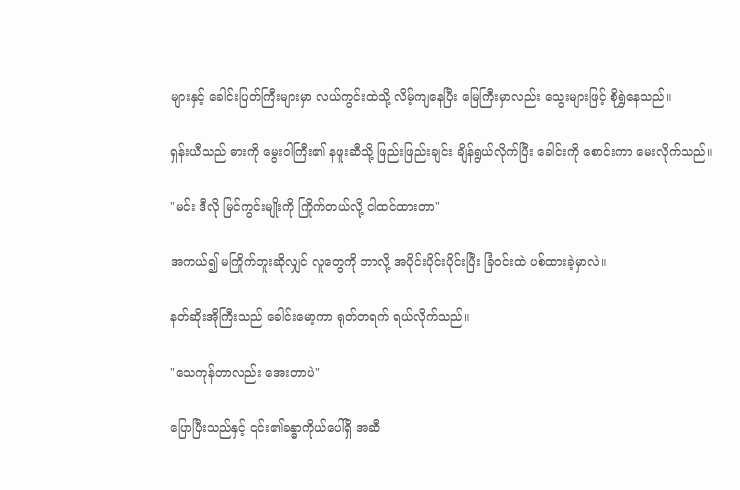များနှင့် ခေါင်းပြတ်ကြီးများမှာ လယ်ကွင်းထဲသို့ လိမ့်ကျနေပြီး မြေကြီးမှာလည်း သွေးများဖြင့် စိုရွှဲနေသည်။

ရှန်းယီသည် ဓားကို မွေးဝါကြီး၏ နဖူးဆီသို့ ဖြည်းဖြည်းချင်း ချိန်ရွယ်လိုက်ပြီး ခေါင်းကို စောင်းကာ မေးလိုက်သည်။

"မင်း ဒီလို မြင်ကွင်းမျိုးကို ကြိုက်တယ်လို့ ငါထင်ထားတာ"

အကယ်၍ မကြိုက်ဘူးဆိုလျှင် လူတွေကို ဘာလို့ အပိုင်းပိုင်းပိုင်းပြီး ခြံဝင်းထဲ ပစ်ထားခဲ့မှာလဲ။

နတ်ဆိုးအိုကြီးသည် ခေါင်းမော့ကာ ရုတ်တရက် ရယ်လိုက်သည်။

"သေကုန်တာလည်း အေးတာပဲ"

ပြောပြီးသည်နှင့် ၎င်း၏ခန္ဓာကိုယ်ပေါ်ရှိ အဆီ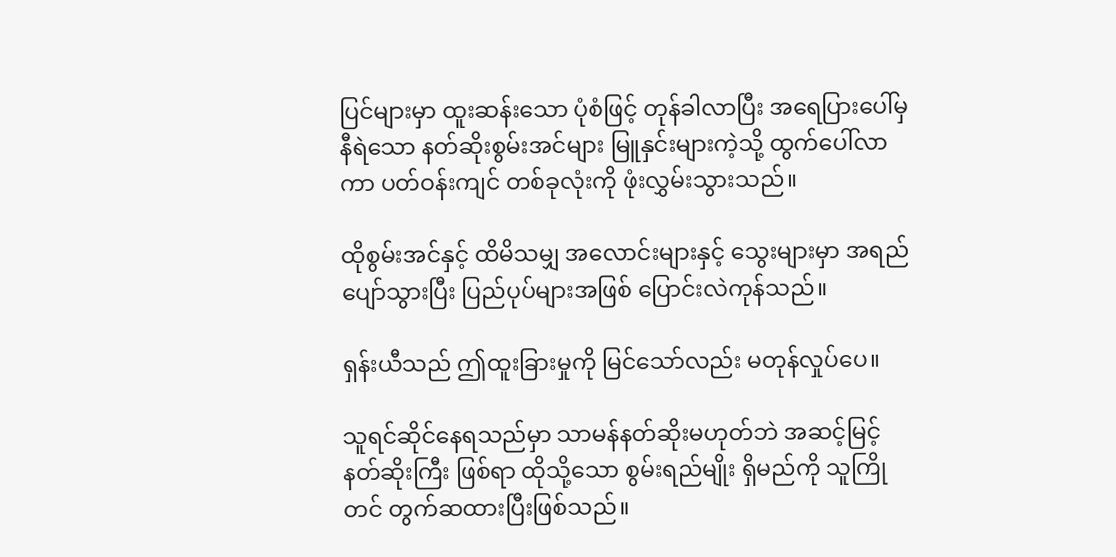ပြင်များမှာ ထူးဆန်းသော ပုံစံဖြင့် တုန်ခါလာပြီး အရေပြားပေါ်မှ နီရဲသော နတ်ဆိုးစွမ်းအင်များ မြူနှင်းများကဲ့သို့ ထွက်ပေါ်လာကာ ပတ်ဝန်းကျင် တစ်ခုလုံးကို ဖုံးလွှမ်းသွားသည်။

ထိုစွမ်းအင်နှင့် ထိမိသမျှ အလောင်းများနှင့် သွေးများမှာ အရည်ပျော်သွားပြီး ပြည်ပုပ်များအဖြစ် ပြောင်းလဲကုန်သည်။

ရှန်းယီသည် ဤထူးခြားမှုကို မြင်သော်လည်း မတုန်လှုပ်ပေ။

သူရင်ဆိုင်နေရသည်မှာ သာမန်နတ်ဆိုးမဟုတ်ဘဲ အဆင့်မြင့်နတ်ဆိုးကြီး ဖြစ်ရာ ထိုသို့သော စွမ်းရည်မျိုး ရှိမည်ကို သူကြိုတင် တွက်ဆထားပြီးဖြစ်သည်။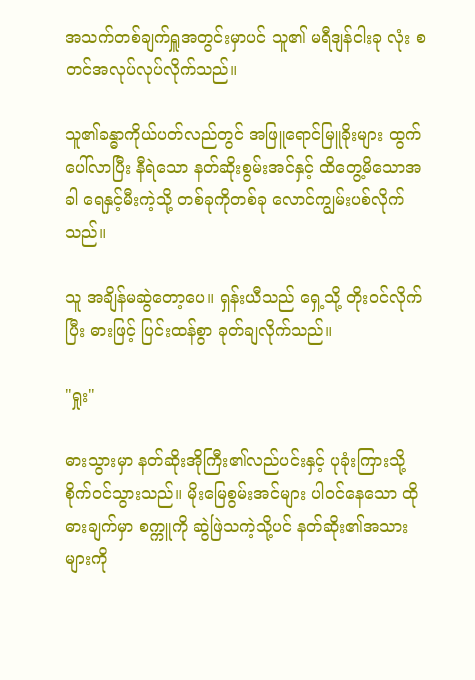အသက်တစ်ချက်ရှူအတွင်းမှာပင် သူ၏ မရီဒျန်ငါးခု လုံး စတင်အလုပ်လုပ်လိုက်သည်။

သူ၏ခန္ဓာကိုယ်ပတ်လည်တွင် အဖြူရောင်မြူခိုးများ ထွက်ပေါ်လာပြီး နီရဲသော နတ်ဆိုးစွမ်းအင်နှင့် ထိတွေ့မိသောအခါ ရေနှင့်မီးကဲ့သို့ တစ်ခုကိုတစ်ခု လောင်ကျွမ်းပစ်လိုက်သည်။

သူ အချိန်မဆွဲတော့ပေ။ ရှန်းယီသည် ရှေ့သို့ တိုးဝင်လိုက်ပြီး ဓားဖြင့် ပြင်းထန်စွာ ခုတ်ချလိုက်သည်။

"ရှုး"

ဓားသွားမှာ နတ်ဆိုးအိုကြီး၏လည်ပင်းနှင့် ပုခုံးကြားသို့ စိုက်ဝင်သွားသည်။ မိုးမြေစွမ်းအင်များ ပါဝင်နေသော ထိုဓားချက်မှာ စက္ကူကို ဆွဲဖြဲသကဲ့သို့ပင် နတ်ဆိုး၏အသားများကို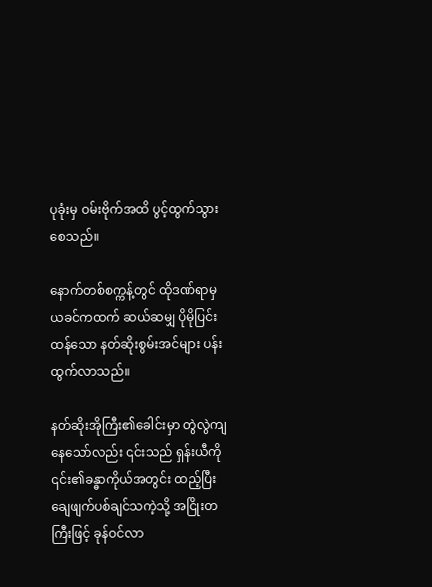ပုခုံးမှ ဝမ်းဗိုက်အထိ ပွင့်ထွက်သွားစေသည်။

နောက်တစ်စက္ကန့်တွင် ထိုဒဏ်ရာမှ ယခင်ကထက် ဆယ်ဆမျှ ပိုမိုပြင်းထန်သော နတ်ဆိုးစွမ်းအင်များ ပန်းထွက်လာသည်။

နတ်ဆိုးအိုကြီး၏ခေါင်းမှာ တွဲလွဲကျနေသော်လည်း ၎င်းသည် ရှန်းယီကို ၎င်း၏ခန္ဓာကိုယ်အတွင်း ထည့်ပြီး ချေဖျက်ပစ်ချင်သကဲ့သို့ အငြိုးတကြီးဖြင့် ခုန်ဝင်လာ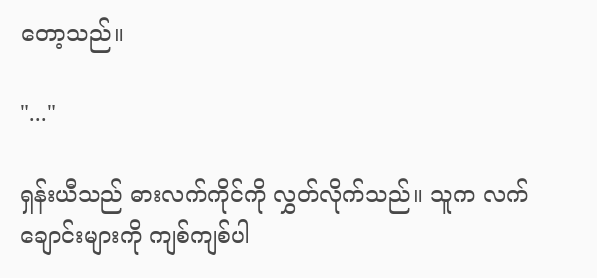တော့သည်။

"..."

ရှန်းယီသည် ဓားလက်ကိုင်ကို လွှတ်လိုက်သည်။ သူက လက်ချောင်းများကို ကျစ်ကျစ်ပါ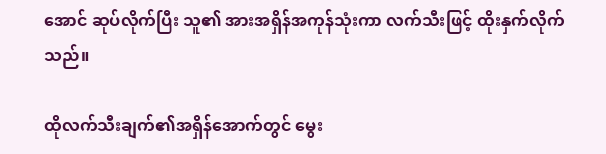အောင် ဆုပ်လိုက်ပြီး သူ၏ အားအရှိန်အကုန်သုံးကာ လက်သီးဖြင့် ထိုးနှက်လိုက်သည်။

ထိုလက်သီးချက်၏အရှိန်အောက်တွင် မွေး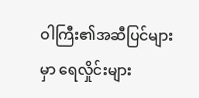ဝါကြီး၏အဆီပြင်များမှာ ရေလှိုင်းများ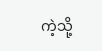ကဲ့သို့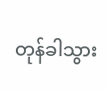တုန်ခါသွား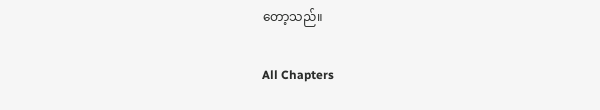တော့သည်။

All Chapters